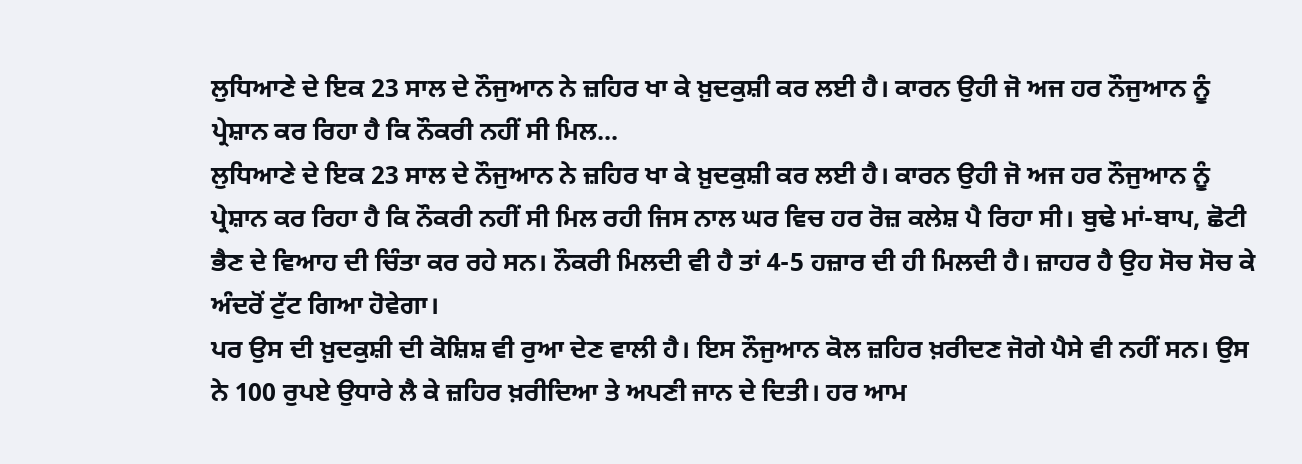ਲੁਧਿਆਣੇ ਦੇ ਇਕ 23 ਸਾਲ ਦੇ ਨੌਜੁਆਨ ਨੇ ਜ਼ਹਿਰ ਖਾ ਕੇ ਖ਼ੁਦਕੁਸ਼ੀ ਕਰ ਲਈ ਹੈ। ਕਾਰਨ ਉਹੀ ਜੋ ਅਜ ਹਰ ਨੌਜੁਆਨ ਨੂੰ ਪ੍ਰੇਸ਼ਾਨ ਕਰ ਰਿਹਾ ਹੈ ਕਿ ਨੌਕਰੀ ਨਹੀਂ ਸੀ ਮਿਲ...
ਲੁਧਿਆਣੇ ਦੇ ਇਕ 23 ਸਾਲ ਦੇ ਨੌਜੁਆਨ ਨੇ ਜ਼ਹਿਰ ਖਾ ਕੇ ਖ਼ੁਦਕੁਸ਼ੀ ਕਰ ਲਈ ਹੈ। ਕਾਰਨ ਉਹੀ ਜੋ ਅਜ ਹਰ ਨੌਜੁਆਨ ਨੂੰ ਪ੍ਰੇਸ਼ਾਨ ਕਰ ਰਿਹਾ ਹੈ ਕਿ ਨੌਕਰੀ ਨਹੀਂ ਸੀ ਮਿਲ ਰਹੀ ਜਿਸ ਨਾਲ ਘਰ ਵਿਚ ਹਰ ਰੋਜ਼ ਕਲੇਸ਼ ਪੈ ਰਿਹਾ ਸੀ। ਬੁਢੇ ਮਾਂ-ਬਾਪ, ਛੋਟੀ ਭੈਣ ਦੇ ਵਿਆਹ ਦੀ ਚਿੰਤਾ ਕਰ ਰਹੇ ਸਨ। ਨੌਕਰੀ ਮਿਲਦੀ ਵੀ ਹੈ ਤਾਂ 4-5 ਹਜ਼ਾਰ ਦੀ ਹੀ ਮਿਲਦੀ ਹੈ। ਜ਼ਾਹਰ ਹੈ ਉਹ ਸੋਚ ਸੋਚ ਕੇ ਅੰਦਰੋਂ ਟੁੱਟ ਗਿਆ ਹੋਵੇਗਾ।
ਪਰ ਉਸ ਦੀ ਖ਼ੁਦਕੁਸ਼ੀ ਦੀ ਕੋਸ਼ਿਸ਼ ਵੀ ਰੁਆ ਦੇਣ ਵਾਲੀ ਹੈ। ਇਸ ਨੌਜੁਆਨ ਕੋਲ ਜ਼ਹਿਰ ਖ਼ਰੀਦਣ ਜੋਗੇ ਪੈਸੇ ਵੀ ਨਹੀਂ ਸਨ। ਉਸ ਨੇ 100 ਰੁਪਏ ਉਧਾਰੇ ਲੈ ਕੇ ਜ਼ਹਿਰ ਖ਼ਰੀਦਿਆ ਤੇ ਅਪਣੀ ਜਾਨ ਦੇ ਦਿਤੀ। ਹਰ ਆਮ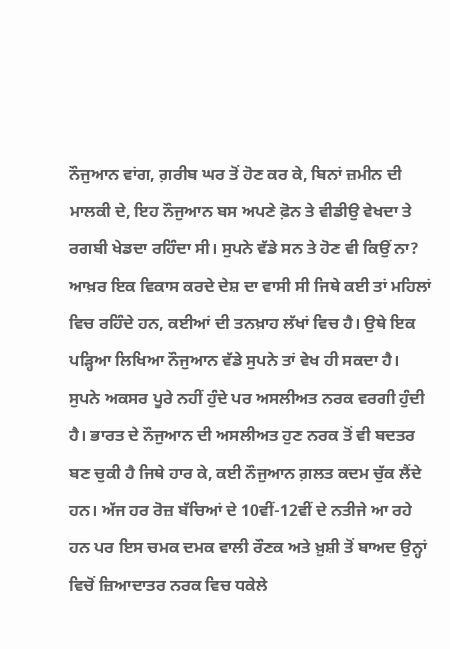ਨੌਜੁਆਨ ਵਾਂਗ, ਗ਼ਰੀਬ ਘਰ ਤੋਂ ਹੋਣ ਕਰ ਕੇ, ਬਿਨਾਂ ਜ਼ਮੀਨ ਦੀ ਮਾਲਕੀ ਦੇ, ਇਹ ਨੌਜੁਆਨ ਬਸ ਅਪਣੇ ਫ਼ੋਨ ਤੇ ਵੀਡੀਉ ਵੇਖਦਾ ਤੇ ਰਗਬੀ ਖੇਡਦਾ ਰਹਿੰਦਾ ਸੀ। ਸੁਪਨੇ ਵੱਡੇ ਸਨ ਤੇ ਹੋਣ ਵੀ ਕਿਉਂ ਨਾ? ਆਖ਼ਰ ਇਕ ਵਿਕਾਸ ਕਰਦੇ ਦੇਸ਼ ਦਾ ਵਾਸੀ ਸੀ ਜਿਥੇ ਕਈ ਤਾਂ ਮਹਿਲਾਂ ਵਿਚ ਰਹਿੰਦੇ ਹਨ, ਕਈਆਂ ਦੀ ਤਨਖ਼ਾਹ ਲੱਖਾਂ ਵਿਚ ਹੈ। ਉਥੇ ਇਕ ਪੜ੍ਹਿਆ ਲਿਖਿਆ ਨੌਜੁਆਨ ਵੱਡੇ ਸੁਪਨੇ ਤਾਂ ਵੇਖ ਹੀ ਸਕਦਾ ਹੈ।
ਸੁਪਨੇ ਅਕਸਰ ਪੂਰੇ ਨਹੀਂ ਹੁੰਦੇ ਪਰ ਅਸਲੀਅਤ ਨਰਕ ਵਰਗੀ ਹੁੰਦੀ ਹੈ। ਭਾਰਤ ਦੇ ਨੌਜੁਆਨ ਦੀ ਅਸਲੀਅਤ ਹੁਣ ਨਰਕ ਤੋਂ ਵੀ ਬਦਤਰ ਬਣ ਚੁਕੀ ਹੈ ਜਿਥੇ ਹਾਰ ਕੇ, ਕਈ ਨੌਜੁਆਨ ਗ਼ਲਤ ਕਦਮ ਚੁੱਕ ਲੈਂਦੇ ਹਨ। ਅੱਜ ਹਰ ਰੋਜ਼ ਬੱਚਿਆਂ ਦੇ 10ਵੀਂ-12ਵੀਂ ਦੇ ਨਤੀਜੇ ਆ ਰਹੇ ਹਨ ਪਰ ਇਸ ਚਮਕ ਦਮਕ ਵਾਲੀ ਰੌਣਕ ਅਤੇ ਖ਼ੁਸ਼ੀ ਤੋਂ ਬਾਅਦ ਉਨ੍ਹਾਂ ਵਿਚੋਂ ਜ਼ਿਆਦਾਤਰ ਨਰਕ ਵਿਚ ਧਕੇਲੇ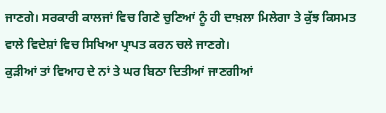ਜਾਣਗੇ। ਸਰਕਾਰੀ ਕਾਲਜਾਂ ਵਿਚ ਗਿਣੇ ਚੁਣਿਆਂ ਨੂੰ ਹੀ ਦਾਖ਼ਲਾ ਮਿਲੇਗਾ ਤੇ ਕੁੱਝ ਕਿਸਮਤ ਵਾਲੇ ਵਿਦੇਸ਼ਾਂ ਵਿਚ ਸਿਖਿਆ ਪ੍ਰਾਪਤ ਕਰਨ ਚਲੇ ਜਾਣਗੇ।
ਕੁੜੀਆਂ ਤਾਂ ਵਿਆਹ ਦੇ ਨਾਂ ਤੇ ਘਰ ਬਿਠਾ ਦਿਤੀਆਂ ਜਾਣਗੀਆਂ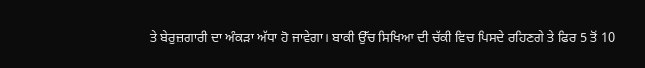ਤੇ ਬੇਰੁਜ਼ਗਾਰੀ ਦਾ ਅੰਕੜਾ ਅੱਧਾ ਹੋ ਜਾਵੇਗਾ। ਬਾਕੀ ਉੱਚ ਸਿਖਿਆ ਦੀ ਚੱਕੀ ਵਿਚ ਪਿਸਦੇ ਰਹਿਣਗੇ ਤੇ ਫਿਰ 5 ਤੋਂ 10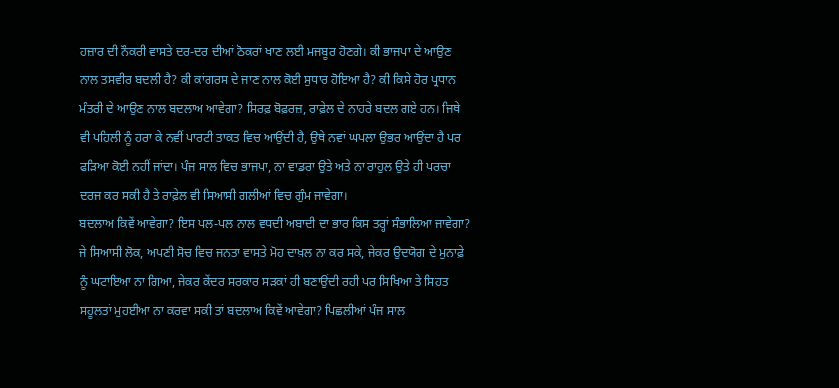ਹਜ਼ਾਰ ਦੀ ਨੌਕਰੀ ਵਾਸਤੇ ਦਰ-ਦਰ ਦੀਆਂ ਠੋਕਰਾਂ ਖਾਣ ਲਈ ਮਜਬੂਰ ਹੋਣਗੇ। ਕੀ ਭਾਜਪਾ ਦੇ ਆਉਣ ਨਾਲ ਤਸਵੀਰ ਬਦਲੀ ਹੈ? ਕੀ ਕਾਂਗਰਸ ਦੇ ਜਾਣ ਨਾਲ ਕੋਈ ਸੁਧਾਰ ਹੋਇਆ ਹੈ? ਕੀ ਕਿਸੇ ਹੋਰ ਪ੍ਰਧਾਨ ਮੰਤਰੀ ਦੇ ਆਉਣ ਨਾਲ ਬਦਲਾਅ ਆਵੇਗਾ? ਸਿਰਫ਼ ਬੋਫ਼ਰਜ਼, ਰਾਫ਼ੇਲ ਦੇ ਨਾਹਰੇ ਬਦਲ ਗਏ ਹਨ। ਜਿਥੇ ਵੀ ਪਹਿਲੀ ਨੂੰ ਹਰਾ ਕੇ ਨਵੀਂ ਪਾਰਟੀ ਤਾਕਤ ਵਿਚ ਆਉਂਦੀ ਹੈ, ਉਥੇ ਨਵਾਂ ਘਪਲਾ ਉਭਰ ਆਉਂਦਾ ਹੈ ਪਰ ਫੜਿਆ ਕੋਈ ਨਹੀਂ ਜਾਂਦਾ। ਪੰਜ ਸਾਲ ਵਿਚ ਭਾਜਪਾ, ਨਾ ਵਾਡਰਾ ਉਤੇ ਅਤੇ ਨਾ ਰਾਹੁਲ ਉਤੇ ਹੀ ਪਰਚਾ ਦਰਜ ਕਰ ਸਕੀ ਹੈ ਤੇ ਰਾਫ਼ੇਲ ਵੀ ਸਿਆਸੀ ਗਲੀਆਂ ਵਿਚ ਗੁੰਮ ਜਾਵੇਗਾ।
ਬਦਲਾਅ ਕਿਵੇਂ ਆਵੇਗਾ? ਇਸ ਪਲ-ਪਲ ਨਾਲ ਵਧਦੀ ਅਬਾਦੀ ਦਾ ਭਾਰ ਕਿਸ ਤਰ੍ਹਾਂ ਸੰਭਾਲਿਆ ਜਾਵੇਗਾ? ਜੇ ਸਿਆਸੀ ਲੋਕ, ਅਪਣੀ ਸੋਚ ਵਿਚ ਜਨਤਾ ਵਾਸਤੇ ਮੋਹ ਦਾਖ਼ਲ ਨਾ ਕਰ ਸਕੇ, ਜੇਕਰ ਉਦਯੋਗ ਦੇ ਮੁਨਾਫ਼ੇ ਨੂੰ ਘਟਾਇਆ ਨਾ ਗਿਆ, ਜੇਕਰ ਕੇਂਦਰ ਸਰਕਾਰ ਸੜਕਾਂ ਹੀ ਬਣਾਉਂਦੀ ਰਹੀ ਪਰ ਸਿਖਿਆ ਤੇ ਸਿਹਤ ਸਹੂਲਤਾਂ ਮੁਹਈਆ ਨਾ ਕਰਵਾ ਸਕੀ ਤਾਂ ਬਦਲਾਅ ਕਿਵੇਂ ਆਵੇਗਾ? ਪਿਛਲੀਆਂ ਪੰਜ ਸਾਲ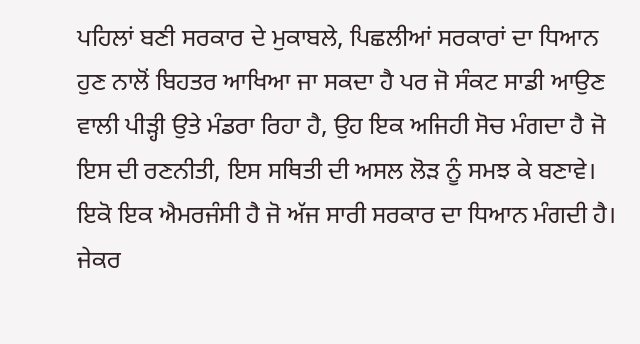ਪਹਿਲਾਂ ਬਣੀ ਸਰਕਾਰ ਦੇ ਮੁਕਾਬਲੇ, ਪਿਛਲੀਆਂ ਸਰਕਾਰਾਂ ਦਾ ਧਿਆਨ ਹੁਣ ਨਾਲੋਂ ਬਿਹਤਰ ਆਖਿਆ ਜਾ ਸਕਦਾ ਹੈ ਪਰ ਜੋ ਸੰਕਟ ਸਾਡੀ ਆਉਣ ਵਾਲੀ ਪੀੜ੍ਹੀ ਉਤੇ ਮੰਡਰਾ ਰਿਹਾ ਹੈ, ਉਹ ਇਕ ਅਜਿਹੀ ਸੋਚ ਮੰਗਦਾ ਹੈ ਜੋ ਇਸ ਦੀ ਰਣਨੀਤੀ, ਇਸ ਸਥਿਤੀ ਦੀ ਅਸਲ ਲੋੜ ਨੂੰ ਸਮਝ ਕੇ ਬਣਾਵੇ। ਇਕੋ ਇਕ ਐਮਰਜੰਸੀ ਹੈ ਜੋ ਅੱਜ ਸਾਰੀ ਸਰਕਾਰ ਦਾ ਧਿਆਨ ਮੰਗਦੀ ਹੈ।
ਜੇਕਰ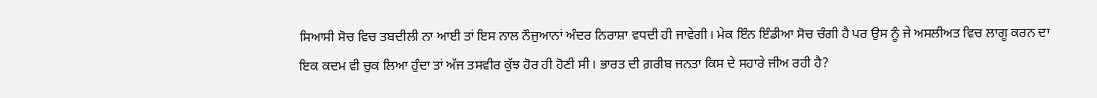ਸਿਆਸੀ ਸੋਚ ਵਿਚ ਤਬਦੀਲੀ ਨਾ ਆਈ ਤਾਂ ਇਸ ਨਾਲ ਨੌਜੁਆਨਾਂ ਅੰਦਰ ਨਿਰਾਸ਼ਾ ਵਧਦੀ ਹੀ ਜਾਵੇਗੀ। ਮੇਕ ਇੰਨ ਇੰਡੀਆ ਸੋਚ ਚੰਗੀ ਹੈ ਪਰ ਉਸ ਨੂੰ ਜੇ ਅਸਲੀਅਤ ਵਿਚ ਲਾਗੂ ਕਰਨ ਦਾ ਇਕ ਕਦਮ ਵੀ ਚੁਕ ਲਿਆ ਹੁੰਦਾ ਤਾਂ ਅੱਜ ਤਸਵੀਰ ਕੁੱਝ ਹੋਰ ਹੀ ਹੋਣੀ ਸੀ। ਭਾਰਤ ਦੀ ਗ਼ਰੀਬ ਜਨਤਾ ਕਿਸ ਦੇ ਸਹਾਰੇ ਜੀਅ ਰਹੀ ਹੈ?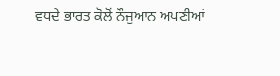ਵਧਦੇ ਭਾਰਤ ਕੋਲੋਂ ਨੌਜੁਆਨ ਅਪਣੀਆਂ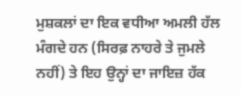ਮੁਸ਼ਕਲਾਂ ਦਾ ਇਕ ਵਧੀਆ ਅਮਲੀ ਹੱਲ ਮੰਗਦੇ ਹਨ (ਸਿਰਫ਼ ਨਾਹਰੇ ਤੇ ਜੁਮਲੇ ਨਹੀਂ) ਤੇ ਇਹ ਉਨ੍ਹਾਂ ਦਾ ਜਾਇਜ਼ ਹੱਕ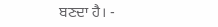ਬਣਦਾ ਹੈ। -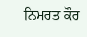ਨਿਮਰਤ ਕੌਰ